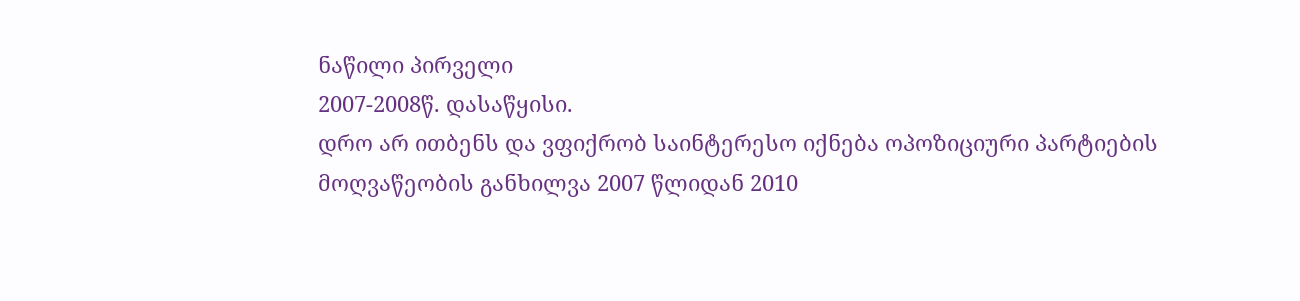ნაწილი პირველი
2007-2008წ. დასაწყისი.
დრო არ ითბენს და ვფიქრობ საინტერესო იქნება ოპოზიციური პარტიების მოღვაწეობის განხილვა 2007 წლიდან 2010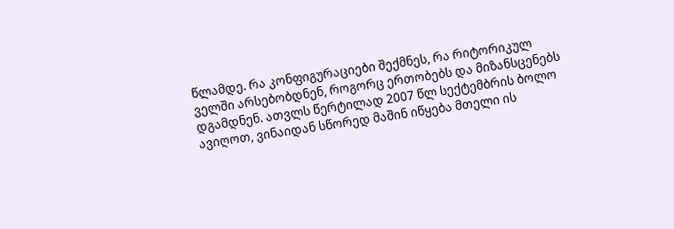წლამდე. რა კონფიგურაციები შექმნეს, რა რიტორიკულ ველში არსებობდნენ, როგორც ერთობებს და მიზანსცენებს დგამდნენ. ათვლს წერტილად 2007 წლ სექტემბრის ბოლო ავიღოთ, ვინაიდან სწორედ მაშინ იწყება მთელი ის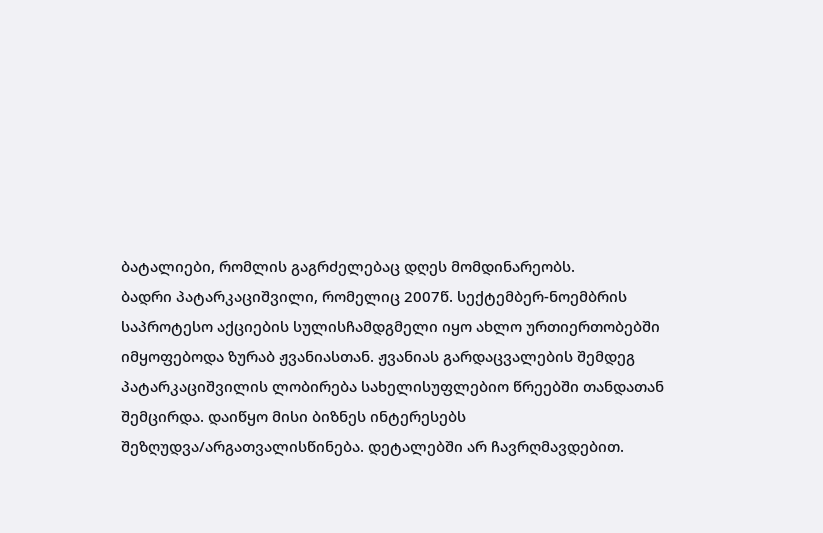ბატალიები, რომლის გაგრძელებაც დღეს მომდინარეობს.
ბადრი პატარკაციშვილი, რომელიც 2007წ. სექტემბერ-ნოემბრის საპროტესო აქციების სულისჩამდგმელი იყო ახლო ურთიერთობებში იმყოფებოდა ზურაბ ჟვანიასთან. ჟვანიას გარდაცვალების შემდეგ პატარკაციშვილის ლობირება სახელისუფლებიო წრეებში თანდათან შემცირდა. დაიწყო მისი ბიზნეს ინტერესებს შეზღუდვა/არგათვალისწინება. დეტალებში არ ჩავრღმავდებით.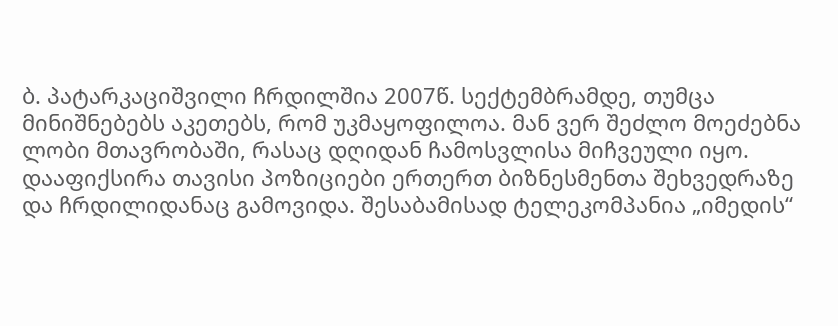ბ. პატარკაციშვილი ჩრდილშია 2007წ. სექტემბრამდე, თუმცა მინიშნებებს აკეთებს, რომ უკმაყოფილოა. მან ვერ შეძლო მოეძებნა ლობი მთავრობაში, რასაც დღიდან ჩამოსვლისა მიჩვეული იყო. დააფიქსირა თავისი პოზიციები ერთერთ ბიზნესმენთა შეხვედრაზე და ჩრდილიდანაც გამოვიდა. შესაბამისად ტელეკომპანია „იმედის“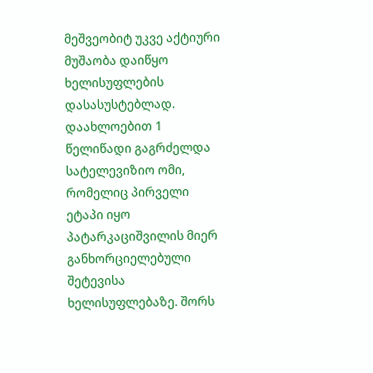მეშვეობიტ უკვე აქტიური მუშაობა დაიწყო ხელისუფლების დასასუსტებლად. დაახლოებით 1 წელიწადი გაგრძელდა სატელევიზიო ომი, რომელიც პირველი ეტაპი იყო პატარკაციშვილის მიერ განხორციელებული შეტევისა ხელისუფლებაზე. შორს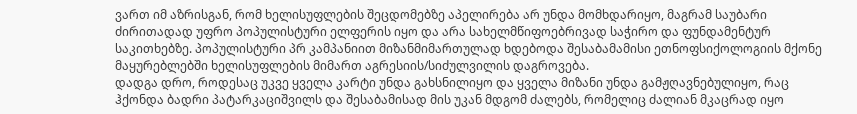ვართ იმ აზრისგან, რომ ხელისუფლების შეცდომებზე აპელირება არ უნდა მომხდარიყო, მაგრამ საუბარი ძირითადად უფრო პოპულისტური ელფერის იყო და არა სახელმწიფოებრივად საჭირო და ფუნდამენტურ საკითხებზე. პოპულისტური პრ კამპანიით მიზანმიმართულად ხდებოდა შესაბამამისი ეთნოფსიქოლოგიის მქონე მაყურებლებში ხელისუფლების მიმართ აგრესიის/სიძულვილის დაგროვება.
დადგა დრო, როდესაც უკვე ყველა კარტი უნდა გახსნილიყო და ყველა მიზანი უნდა გამჟღავნებულიყო, რაც ჰქონდა ბადრი პატარკაციშვილს და შესაბამისად მის უკან მდგომ ძალებს, რომელიც ძალიან მკაცრად იყო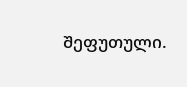შეფუთული.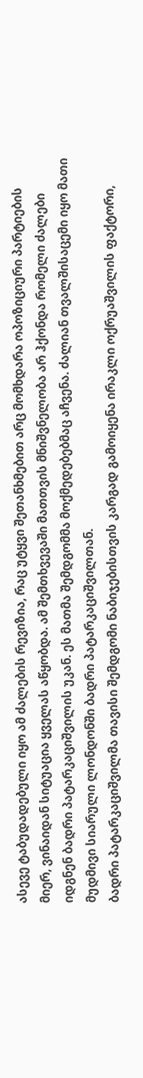ასევე ტაბუდადებული იყო ამ ძალების რევიზია, რაც უტყვი შეთანხმებით არც მომხდარა ოპოზიციური პარტიების მიერ, ვინაიდან სიტუაცია ყველას აწყობდა. ამ შემთხვევაში მათთვის მნიშვნელობა არ ჰქონდა რომელი ძალები იდგნენ ბადრი პატარკაციშვილის უკან. ეს მათმა შემდგომმა მოქმედებებმაც აჩვენა. ძალიან თვალშისაცემი იყო მათი მუდმივი სიარული ლონდონში ბადრი პატარკაციშვილთან.
ბადრი პატარკაციშვილმა თავისი შემდგომი ნაბიჯებისთვის კარგად გამოიყენა ირაკლი ოქრუაშვილის ფაქტორი,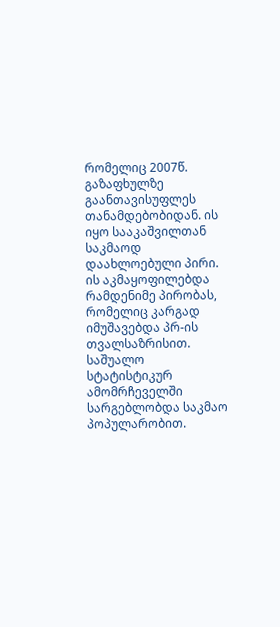რომელიც 2007წ. გაზაფხულზე გაანთავისუფლეს თანამდებობიდან. ის იყო სააკაშვილთან საკმაოდ დაახლოებული პირი. ის აკმაყოფილებდა რამდენიმე პირობას, რომელიც კარგად იმუშავებდა პრ-ის თვალსაზრისით. საშუალო სტატისტიკურ ამომრჩეველში სარგებლობდა საკმაო პოპულარობით.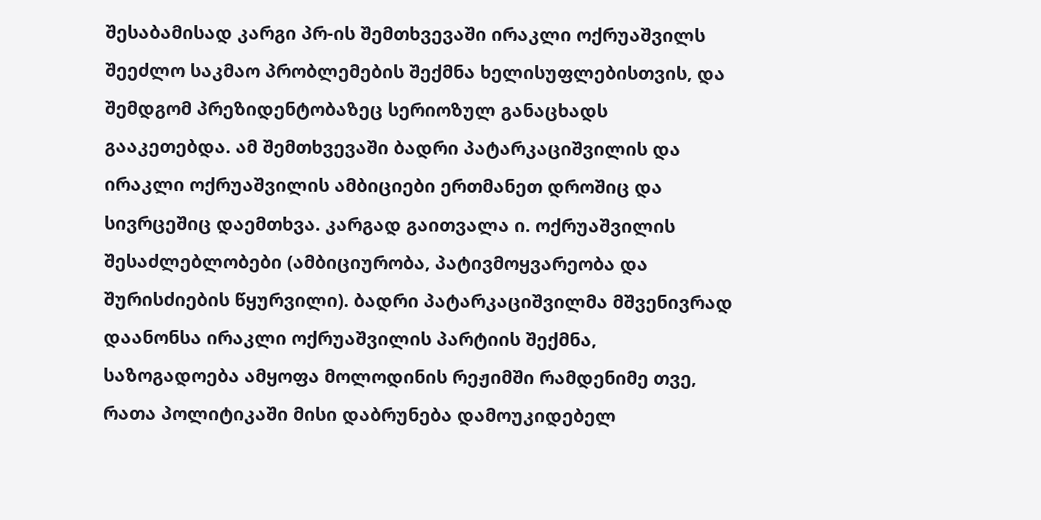შესაბამისად კარგი პრ-ის შემთხვევაში ირაკლი ოქრუაშვილს შეეძლო საკმაო პრობლემების შექმნა ხელისუფლებისთვის, და შემდგომ პრეზიდენტობაზეც სერიოზულ განაცხადს გააკეთებდა. ამ შემთხვევაში ბადრი პატარკაციშვილის და ირაკლი ოქრუაშვილის ამბიციები ერთმანეთ დროშიც და სივრცეშიც დაემთხვა. კარგად გაითვალა ი. ოქრუაშვილის შესაძლებლობები (ამბიციურობა, პატივმოყვარეობა და შურისძიების წყურვილი). ბადრი პატარკაციშვილმა მშვენივრად დაანონსა ირაკლი ოქრუაშვილის პარტიის შექმნა, საზოგადოება ამყოფა მოლოდინის რეჟიმში რამდენიმე თვე, რათა პოლიტიკაში მისი დაბრუნება დამოუკიდებელ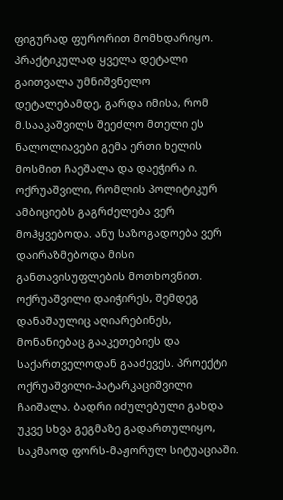ფიგურად ფურორით მომხდარიყო. პრაქტიკულად ყველა დეტალი გაითვალა უმნიშვნელო დეტალებამდე, გარდა იმისა, რომ მ.სააკაშვილს შეეძლო მთელი ეს ნალოლიავები გემა ერთი ხელის მოსმით ჩაეშალა და დაეჭირა ი. ოქრუაშვილი, რომლის პოლიტიკურ ამბიციებს გაგრძელება ვერ მოჰყვებოდა. ანუ საზოგადოება ვერ დაირაზმებოდა მისი განთავისუფლების მოთხოვნით. ოქრუაშვილი დაიჭირეს, შემდეგ დანაშაულიც აღიარებინეს, მონანიებაც გააკეთებიეს და საქართველოდან გააძევეს. პროექტი ოქრუაშვილი-პატარკაციშვილი ჩაიშალა. ბადრი იძულებული გახდა უკვე სხვა გეგმაზე გადართულიყო, საკმაოდ ფორს-მაჟორულ სიტუაციაში.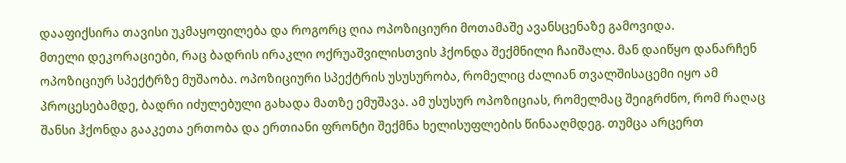დააფიქსირა თავისი უკმაყოფილება და როგორც ღია ოპოზიციური მოთამაშე ავანსცენაზე გამოვიდა.
მთელი დეკორაციები, რაც ბადრის ირაკლი ოქრუაშვილისთვის ჰქონდა შექმნილი ჩაიშალა. მან დაიწყო დანარჩენ ოპოზიციურ სპექტრზე მუშაობა. ოპოზიციური სპექტრის უსუსურობა, რომელიც ძალიან თვალშისაცემი იყო ამ პროცესებამდე, ბადრი იძულებული გახადა მათზე ემუშავა. ამ უსუსურ ოპოზიციას, რომელმაც შეიგრძნო, რომ რაღაც შანსი ჰქონდა გააკეთა ერთობა და ერთიანი ფრონტი შექმნა ხელისუფლების წინააღმდეგ. თუმცა არცერთ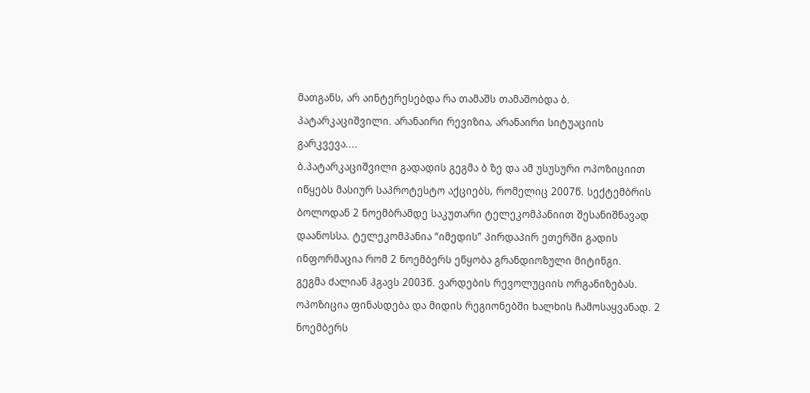მათგანს, არ აინტერესებდა რა თამაშს თამაშობდა ბ. პატარკაციშვილი. არანაირი რევიზია, არანაირი სიტუაციის გარკვევა....
ბ.პატარკაციშვილი გადადის გეგმა ბ ზე და ამ უსუსური ოპოზიციით იწყებს მასიურ საპროტესტო აქციებს, რომელიც 2007წ. სექტემბრის ბოლოდან 2 ნოემბრამდე საკუთარი ტელეკომპანიით შესანიშნავად დაანოსსა. ტელეკომპანია “იმედის” პირდაპირ ეთერში გადის ინფორმაცია რომ 2 ნოემბერს ეწყობა გრანდიოზული მიტინგი.
გეგმა ძალიან ჰგავს 2003წ. ვარდების რევოლუციის ორგანიზებას. ოპოზიცია ფინასდება და მიდის რეგიონებში ხალხის ჩამოსაყვანად. 2 ნოემბერს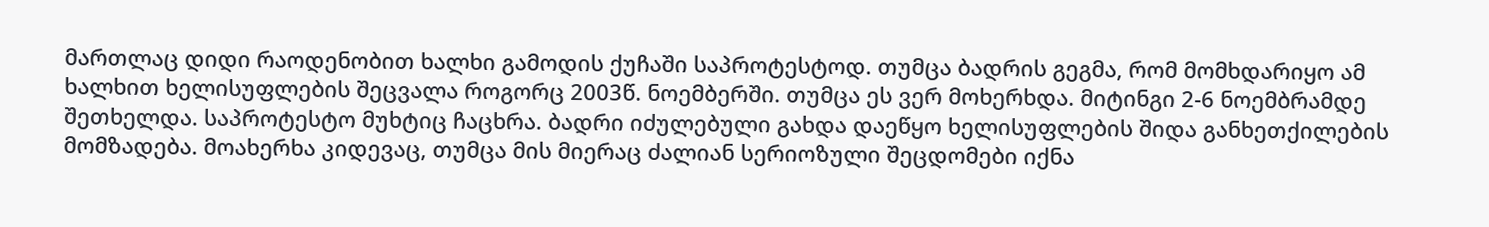მართლაც დიდი რაოდენობით ხალხი გამოდის ქუჩაში საპროტესტოდ. თუმცა ბადრის გეგმა, რომ მომხდარიყო ამ ხალხით ხელისუფლების შეცვალა როგორც 2003წ. ნოემბერში. თუმცა ეს ვერ მოხერხდა. მიტინგი 2-6 ნოემბრამდე შეთხელდა. საპროტესტო მუხტიც ჩაცხრა. ბადრი იძულებული გახდა დაეწყო ხელისუფლების შიდა განხეთქილების მომზადება. მოახერხა კიდევაც, თუმცა მის მიერაც ძალიან სერიოზული შეცდომები იქნა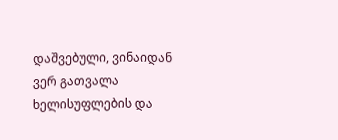დაშვებული, ვინაიდან ვერ გათვალა ხელისუფლების და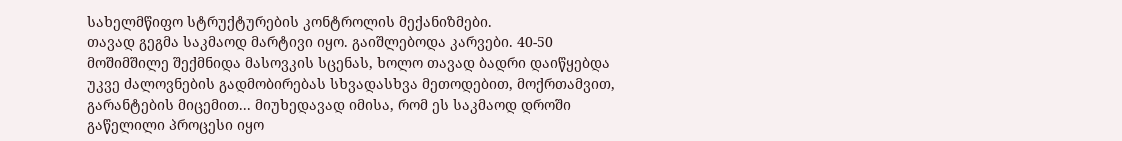სახელმწიფო სტრუქტურების კონტროლის მექანიზმები.
თავად გეგმა საკმაოდ მარტივი იყო. გაიშლებოდა კარვები. 40-50 მოშიმშილე შექმნიდა მასოვკის სცენას, ხოლო თავად ბადრი დაიწყებდა უკვე ძალოვნების გადმობირებას სხვადასხვა მეთოდებით, მოქრთამვით, გარანტების მიცემით... მიუხედავად იმისა, რომ ეს საკმაოდ დროში გაწელილი პროცესი იყო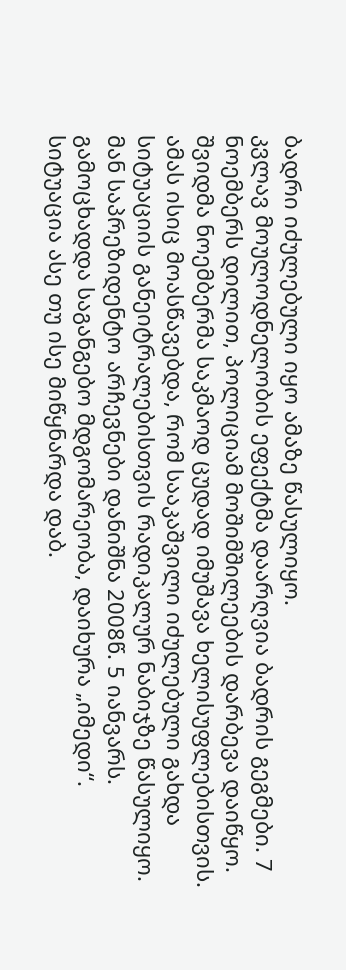ბადრი იძულებული იყო ამაზე წასულიყო.
კვლავ მოულოდნელობის ეფექტმა დაარღვია ბადრის გეგმები. 7 ნოემბერს დილით, პოლიციამ მოშიმშილეების დარბევა დაიწყო. შვიდმა ნოემბერმა საკმაოდ ცუდად იმუშავა ხელისუფლებისთვის. ამას ისიც მოასწავებდა, რომ სააკაშვილი იძულებული გახდა სიტუაციის განეიტრალებისთვის რადიკალურ ნაბიჯზე წასულიყო. მან საპრეზიდენტო არჩევნები დანიშნა 2008წ. 5 იანვარს. გამოცხადდა საგანგებო მდგომარეობა, დაიხურა „იმედი“.
სიტუაცია ასე თუ ისე მიწყნარდა დაბ.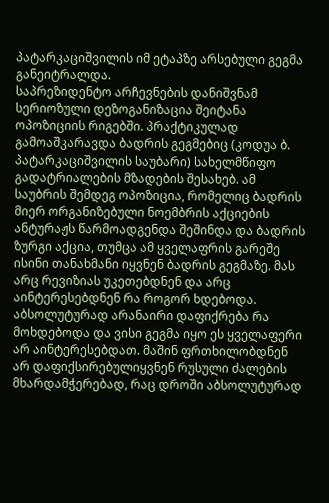პატარკაციშვილის იმ ეტაპზე არსებული გეგმა განეიტრალდა.
საპრეზიდენტო არჩევნების დანიშვნამ სერიოზული დეზოგანიზაცია შეიტანა ოპოზიციის რიგებში. პრაქტიკულად გამოაშკარავდა ბადრის გეგმებიც (კოდუა ბ. პატარკაციშვილის საუბარი) სახელმწიფო გადატრიალების მზადების შესახებ. ამ საუბრის შემდეგ ოპოზიცია, რომელიც ბადრის მიერ ორგანიზებული ნოემბრის აქციების ანტურაჟს წარმოადგენდა შეშინდა და ბადრის ზურგი აქცია, თუმცა ამ ყველაფრის გარეშე ისინი თანახმანი იყვნენ ბადრის გეგმაზე. მას არც რევიზიას უკეთებდნენ და არც აინტერესებდნენ რა როგორ ხდებოდა. აბსოლუტურად არანაირი დაფიქრება რა მოხდებოდა და ვისი გეგმა იყო ეს ყველაფერი არ აინტერესებდათ. მაშინ ფრთხილობდნენ არ დაფიქსირებულიყვნენ რუსული ძალების მხარდამჭერებად, რაც დროში აბსოლუტურად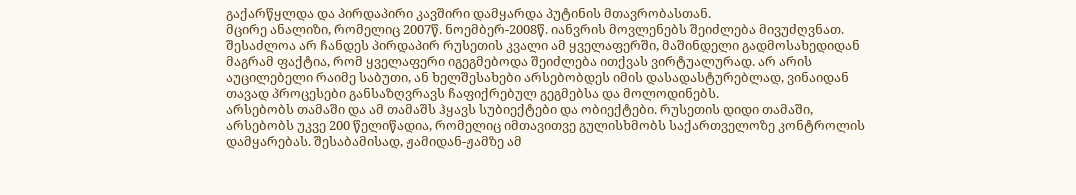გაქარწყლდა და პირდაპირი კავშირი დამყარდა პუტინის მთავრობასთან.
მცირე ანალიზი, რომელიც 2007წ. ნოემბერ-2008წ. იანვრის მოვლენებს შეიძლება მივუძღვნათ. შესაძლოა არ ჩანდეს პირდაპირ რუსეთის კვალი ამ ყველაფერში, მაშინდელი გადმოსახედიდან მაგრამ ფაქტია, რომ ყველაფერი იგეგმებოდა შეიძლება ითქვას ვირტუალურად. არ არის აუცილებელი რაიმე საბუთი, ან ხელშესახები არსებობდეს იმის დასადასტურებლად, ვინაიდან თავად პროცესები განსაზღვრავს ჩაფიქრებულ გეგმებსა და მოლოდინებს.
არსებობს თამაში და ამ თამაშს ჰყავს სუბიექტები და ობიექტები. რუსეთის დიდი თამაში, არსებობს უკვე 200 წელიწადია, რომელიც იმთავითვე გულისხმობს საქართველოზე კონტროლის დამყარებას. შესაბამისად, ჟამიდან-ჟამზე ამ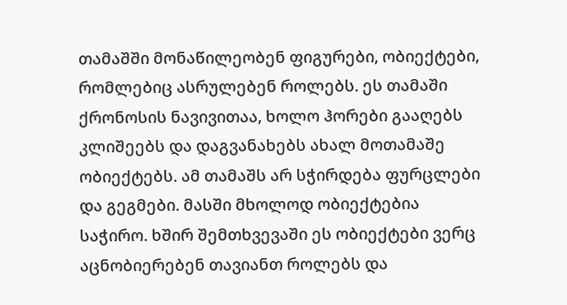თამაშში მონაწილეობენ ფიგურები, ობიექტები, რომლებიც ასრულებენ როლებს. ეს თამაში ქრონოსის ნავივითაა, ხოლო ჰორები გააღებს კლიშეებს და დაგვანახებს ახალ მოთამაშე ობიექტებს. ამ თამაშს არ სჭირდება ფურცლები და გეგმები. მასში მხოლოდ ობიექტებია საჭირო. ხშირ შემთხვევაში ეს ობიექტები ვერც აცნობიერებენ თავიანთ როლებს და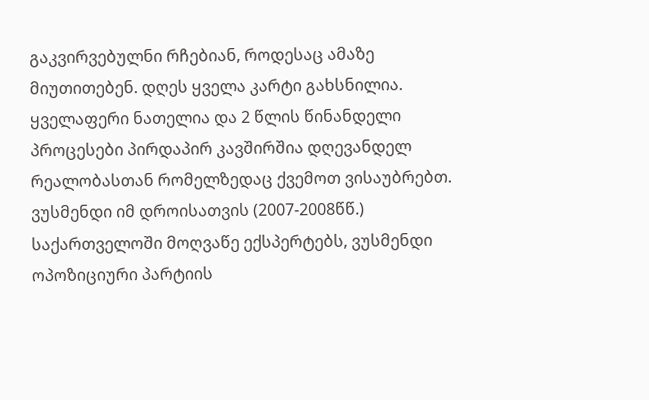გაკვირვებულნი რჩებიან, როდესაც ამაზე მიუთითებენ. დღეს ყველა კარტი გახსნილია. ყველაფერი ნათელია და 2 წლის წინანდელი პროცესები პირდაპირ კავშირშია დღევანდელ რეალობასთან რომელზედაც ქვემოთ ვისაუბრებთ.
ვუსმენდი იმ დროისათვის (2007-2008წწ.) საქართველოში მოღვაწე ექსპერტებს, ვუსმენდი ოპოზიციური პარტიის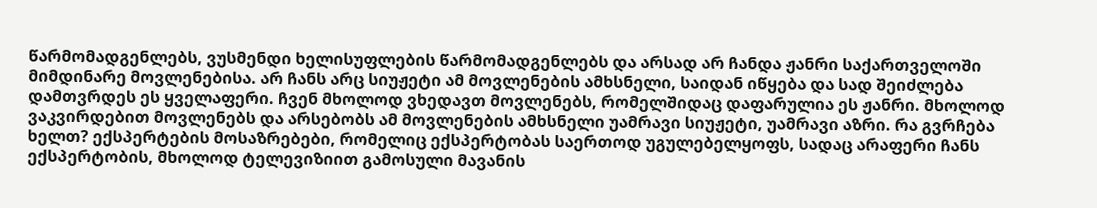წარმომადგენლებს, ვუსმენდი ხელისუფლების წარმომადგენლებს და არსად არ ჩანდა ჟანრი საქართველოში მიმდინარე მოვლენებისა. არ ჩანს არც სიუჟეტი ამ მოვლენების ამხსნელი, საიდან იწყება და სად შეიძლება დამთვრდეს ეს ყველაფერი. ჩვენ მხოლოდ ვხედავთ მოვლენებს, რომელშიდაც დაფარულია ეს ჟანრი. მხოლოდ ვაკვირდებით მოვლენებს და არსებობს ამ მოვლენების ამხსნელი უამრავი სიუჟეტი, უამრავი აზრი. რა გვრჩება ხელთ? ექსპერტების მოსაზრებები, რომელიც ექსპერტობას საერთოდ უგულებელყოფს, სადაც არაფერი ჩანს ექსპერტობის, მხოლოდ ტელევიზიით გამოსული მავანის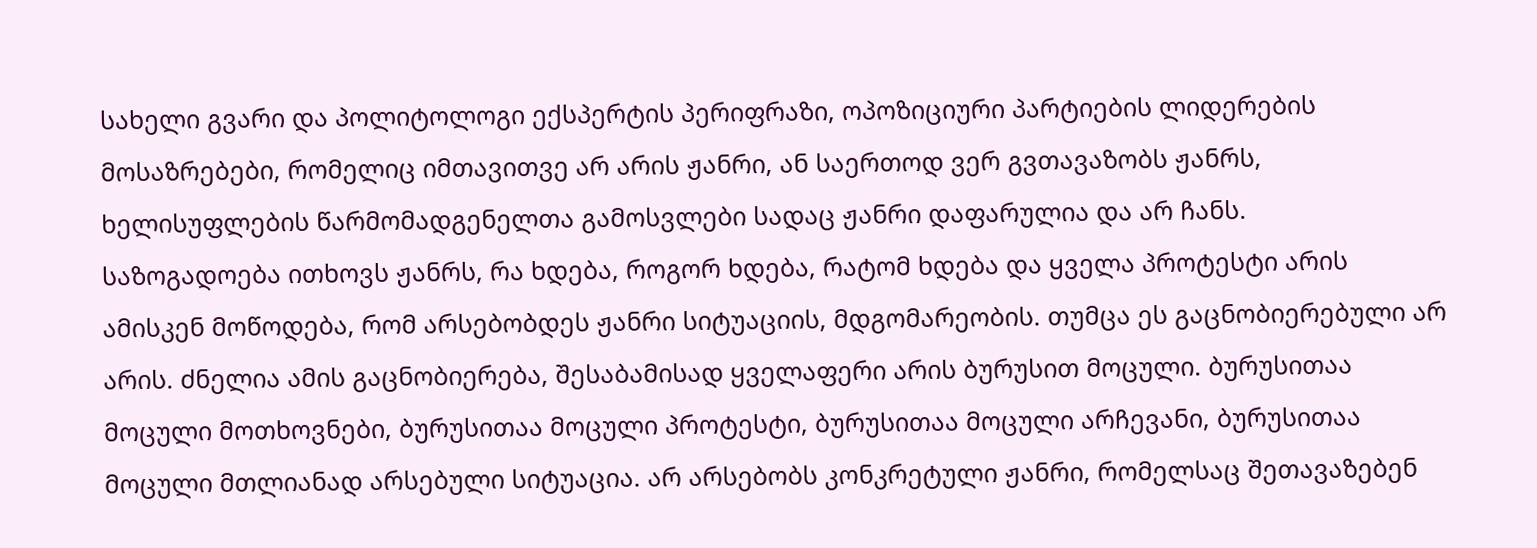სახელი გვარი და პოლიტოლოგი ექსპერტის პერიფრაზი, ოპოზიციური პარტიების ლიდერების მოსაზრებები, რომელიც იმთავითვე არ არის ჟანრი, ან საერთოდ ვერ გვთავაზობს ჟანრს, ხელისუფლების წარმომადგენელთა გამოსვლები სადაც ჟანრი დაფარულია და არ ჩანს.
საზოგადოება ითხოვს ჟანრს, რა ხდება, როგორ ხდება, რატომ ხდება და ყველა პროტესტი არის ამისკენ მოწოდება, რომ არსებობდეს ჟანრი სიტუაციის, მდგომარეობის. თუმცა ეს გაცნობიერებული არ არის. ძნელია ამის გაცნობიერება, შესაბამისად ყველაფერი არის ბურუსით მოცული. ბურუსითაა მოცული მოთხოვნები, ბურუსითაა მოცული პროტესტი, ბურუსითაა მოცული არჩევანი, ბურუსითაა მოცული მთლიანად არსებული სიტუაცია. არ არსებობს კონკრეტული ჟანრი, რომელსაც შეთავაზებენ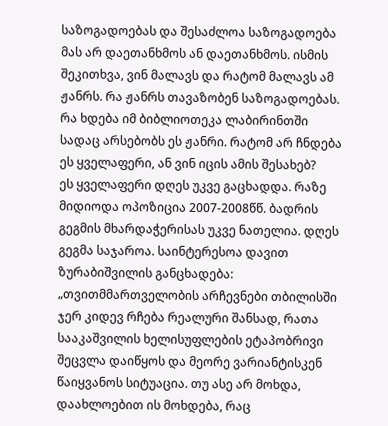საზოგადოებას და შესაძლოა საზოგადოება მას არ დაეთანხმოს ან დაეთანხმოს. ისმის შეკითხვა, ვინ მალავს და რატომ მალავს ამ ჟანრს. რა ჟანრს თავაზობენ საზოგადოებას. რა ხდება იმ ბიბლიოთეკა ლაბირინთში სადაც არსებობს ეს ჟანრი. რატომ არ ჩნდება ეს ყველაფერი, ან ვინ იცის ამის შესახებ?
ეს ყველაფერი დღეს უკვე გაცხადდა. რაზე მიდიოდა ოპოზიცია 2007-2008წწ. ბადრის გეგმის მხარდაჭერისას უკვე ნათელია. დღეს გეგმა საჯაროა. საინტერესოა დავით ზურაბიშვილის განცხადება:
„თვითმმართველობის არჩევნები თბილისში ჯერ კიდევ რჩება რეალური შანსად, რათა სააკაშვილის ხელისუფლების ეტაპობრივი შეცვლა დაიწყოს და მეორე ვარიანტისკენ წაიყვანოს სიტუაცია. თუ ასე არ მოხდა, დაახლოებით ის მოხდება, რაც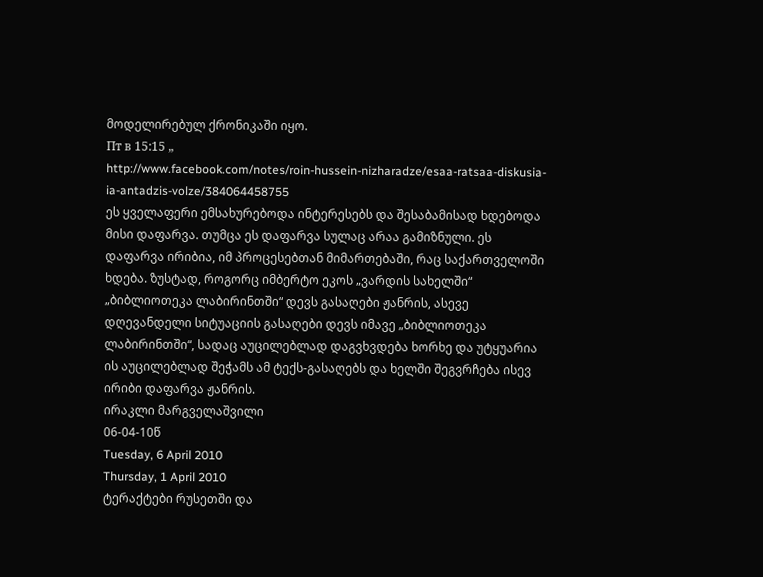მოდელირებულ ქრონიკაში იყო.
Пт в 15:15 „
http://www.facebook.com/notes/roin-hussein-nizharadze/esaa-ratsaa-diskusia-ia-antadzis-volze/384064458755
ეს ყველაფერი ემსახურებოდა ინტერესებს და შესაბამისად ხდებოდა მისი დაფარვა. თუმცა ეს დაფარვა სულაც არაა გამიზნული. ეს დაფარვა ირიბია, იმ პროცესებთან მიმართებაში, რაც საქართველოში ხდება. ზუსტად, როგორც იმბერტო ეკოს „ვარდის სახელში“ „ბიბლიოთეკა ლაბირინთში“ დევს გასაღები ჟანრის, ასევე დღევანდელი სიტუაციის გასაღები დევს იმავე „ბიბლიოთეკა ლაბირინთში“, სადაც აუცილებლად დაგვხვდება ხორხე და უტყუარია ის აუცილებლად შეჭამს ამ ტექს-გასაღებს და ხელში შეგვრჩება ისევ ირიბი დაფარვა ჟანრის.
ირაკლი მარგველაშვილი
06-04-10წ
Tuesday, 6 April 2010
Thursday, 1 April 2010
ტერაქტები რუსეთში და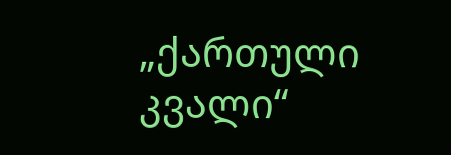„ქართული კვალი“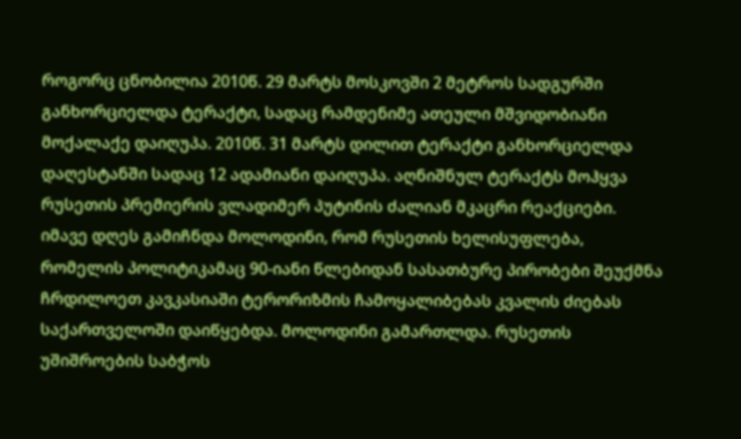როგორც ცნობილია 2010წ. 29 მარტს მოსკოვში 2 მეტროს სადგურში განხორციელდა ტერაქტი, სადაც რამდენიმე ათეული მშვიდობიანი მოქალაქე დაიღუპა. 2010წ. 31 მარტს დილით ტერაქტი განხორციელდა დაღესტანში სადაც 12 ადამიანი დაიღუპა. აღნიშნულ ტერაქტს მოჰყვა რუსეთის პრემიერის ვლადიმერ პუტინის ძალიან მკაცრი რეაქციები. იმავე დღეს გამიჩნდა მოლოდინი, რომ რუსეთის ხელისუფლება, რომელის პოლიტიკამაც 90-იანი წლებიდან სასათბურე პირობები შეუქმნა ჩრდილოეთ კავკასიაში ტერორიზმის ჩამოყალიბებას კვალის ძიებას საქართველოში დაიწყებდა. მოლოდინი გამართლდა. რუსეთის უშიშროების საბჭოს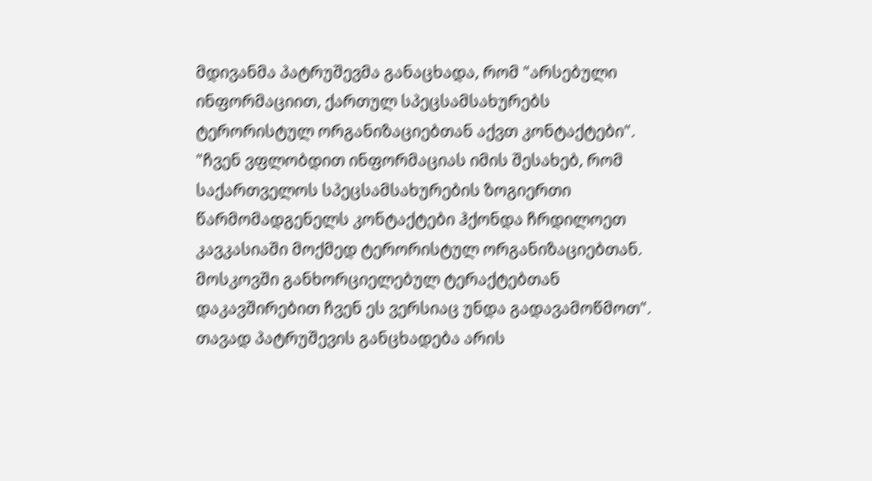მდივანმა პატრუშევმა განაცხადა, რომ "არსებული ინფორმაციით, ქართულ სპეცსამსახურებს ტერორისტულ ორგანიზაციებთან აქვთ კონტაქტები". "ჩვენ ვფლობდით ინფორმაციას იმის შესახებ, რომ საქართველოს სპეცსამსახურების ზოგიერთი წარმომადგენელს კონტაქტები ჰქონდა ჩრდილოეთ კავკასიაში მოქმედ ტერორისტულ ორგანიზაციებთან. მოსკოვში განხორციელებულ ტერაქტებთან დაკავშირებით ჩვენ ეს ვერსიაც უნდა გადავამოწმოთ".
თავად პატრუშევის განცხადება არის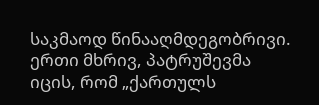საკმაოდ წინააღმდეგობრივი. ერთი მხრივ, პატრუშევმა იცის, რომ „ქართულს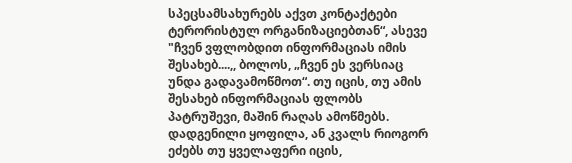სპეცსამსახურებს აქვთ კონტაქტები ტერორისტულ ორგანიზაციებთან“, ასევე "ჩვენ ვფლობდით ინფორმაციას იმის შესახებ....,, ბოლოს, „ჩვენ ეს ვერსიაც უნდა გადავამოწმოთ“. თუ იცის, თუ ამის შესახებ ინფორმაციას ფლობს პატრუშევი, მაშინ რაღას ამოწმებს. დადგენილი ყოფილა, ან კვალს რიოგორ ეძებს თუ ყველაფერი იცის,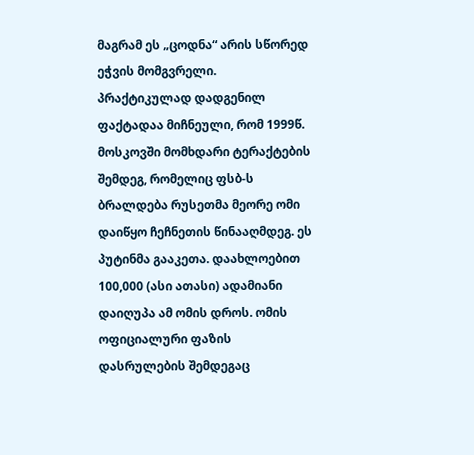მაგრამ ეს „ცოდნა“ არის სწორედ ეჭვის მომგვრელი.
პრაქტიკულად დადგენილ ფაქტადაა მიჩნეული, რომ 1999წ. მოსკოვში მომხდარი ტერაქტების შემდეგ, რომელიც ფსბ-ს ბრალდება რუსეთმა მეორე ომი დაიწყო ჩეჩნეთის წინააღმდეგ. ეს პუტინმა გააკეთა. დაახლოებით 100,000 (ასი ათასი) ადამიანი დაიღუპა ამ ომის დროს. ომის ოფიციალური ფაზის დასრულების შემდეგაც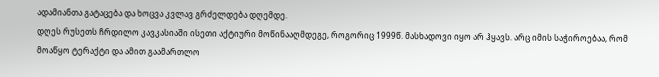ადამიანთა გატაცება და ხოცვა კვლავ გრძელდება დღემდე.
დღეს რუსეთს ჩრდილო კავკასიაში ისეთი აქტიური მოწინააღმდეგე, როგორიც 1999წ. მასხადოვი იყო არ ჰყავს. არც იმის საჭიროებაა, რომ მოაწყო ტერაქტი და ამით გაამართლო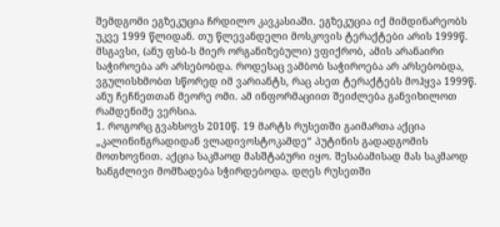შემდგომი ეგზეკუცია ჩრდილო კავკასიაში. ეგზეკუცია იქ მიმდინარეობს უკვე 1999 წლიდან. თუ წლევანდელი მოსკოვის ტერაქტები არის 1999წ. მსგავსი, (ანუ ფსბ-ს მიერ ორგანიზებული) ვფიქრობ, ამის არანაირი საჭიროება არ არსებობდა. როდესაც ვამბობ საჭიროება არ არსებობდა, ვგულისხმობთ სწორედ იმ ვარიანტს, რაც ასეთ ტერაქტებს მოჰყვა 1999წ. ანუ ჩეჩნეთთან მეორე ომი. ამ ინფორმაციით შეიძლება განვიხილოთ რამდენიმე ვერსია.
1. როგორც გვახსოვს 2010წ. 19 მარტს რუსეთში გაიმართა აქცია „კალინინგრადიდან ვლადივოსტოკამდე“ პუტინის გადადგომის მოთხოვნით. აქცია საკმაოდ მასშტაბური იყო. შესაბამისად მას საკმაოდ ხანგძლივი მომზადება სჭირდებოდა. დღეს რუსეთში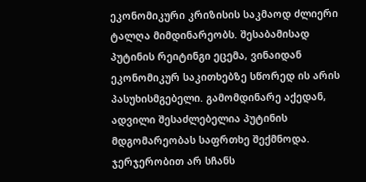ეკონომიკური კრიზისის საკმაოდ ძლიერი ტალღა მიმდინარეობს. შესაბამისად პუტინის რეიტინგი ეცემა, ვინაიდან ეკონომიკურ საკითხებზე სწორედ ის არის პასუხისმგებელი. გამომდინარე აქედან, ადვილი შესაძლებელია პუტინის მდგომარეობას საფრთხე შექმნოდა. ჯერჯერობით არ სჩანს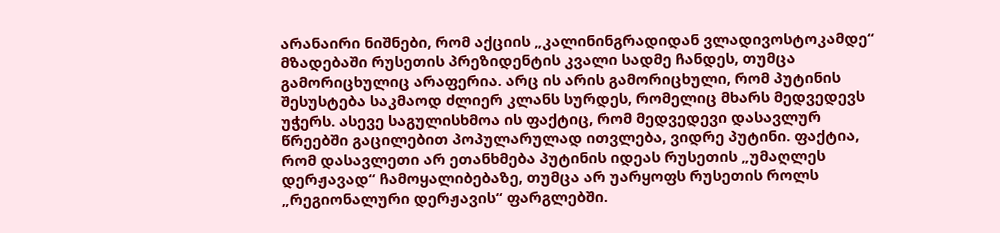არანაირი ნიშნები, რომ აქციის „კალინინგრადიდან ვლადივოსტოკამდე“ მზადებაში რუსეთის პრეზიდენტის კვალი სადმე ჩანდეს, თუმცა გამორიცხულიც არაფერია. არც ის არის გამორიცხული, რომ პუტინის შესუსტება საკმაოდ ძლიერ კლანს სურდეს, რომელიც მხარს მედვედევს უჭერს. ასევე საგულისხმოა ის ფაქტიც, რომ მედვედევი დასავლურ წრეებში გაცილებით პოპულარულად ითვლება, ვიდრე პუტინი. ფაქტია, რომ დასავლეთი არ ეთანხმება პუტინის იდეას რუსეთის „უმაღლეს დერჟავად“ ჩამოყალიბებაზე, თუმცა არ უარყოფს რუსეთის როლს „რეგიონალური დერჟავის“ ფარგლებში.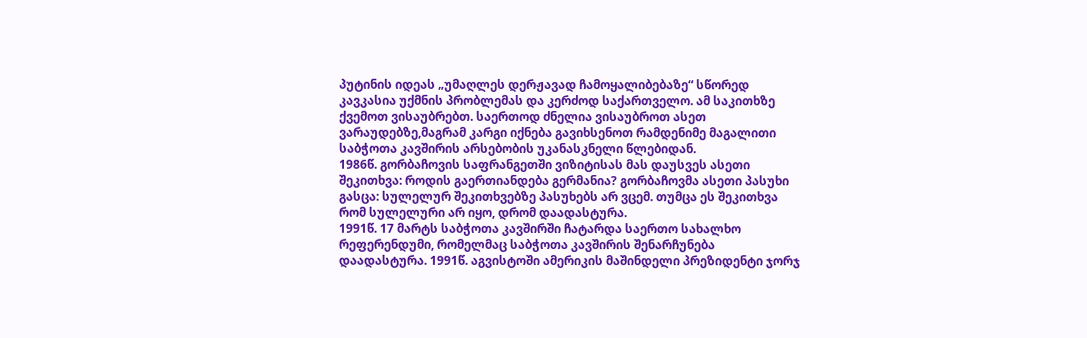პუტინის იდეას „უმაღლეს დერჟავად ჩამოყალიბებაზე“ სწორედ კავკასია უქმნის პრობლემას და კერძოდ საქართველო. ამ საკითხზე ქვემოთ ვისაუბრებთ. საერთოდ ძნელია ვისაუბროთ ასეთ ვარაუდებზე,მაგრამ კარგი იქნება გავიხსენოთ რამდენიმე მაგალითი საბჭოთა კავშირის არსებობის უკანასკნელი წლებიდან.
1986წ. გორბაჩოვის საფრანგეთში ვიზიტისას მას დაუსვეს ასეთი შეკითხვა: როდის გაერთიანდება გერმანია? გორბაჩოვმა ასეთი პასუხი გასცა: სულელურ შეკითხვებზე პასუხებს არ ვცემ. თუმცა ეს შეკითხვა რომ სულელური არ იყო, დრომ დაადასტურა.
1991წ. 17 მარტს საბჭოთა კავშირში ჩატარდა საერთო სახალხო რეფერენდუმი, რომელმაც საბჭოთა კავშირის შენარჩუნება დაადასტურა. 1991წ. აგვისტოში ამერიკის მაშინდელი პრეზიდენტი ჯორჯ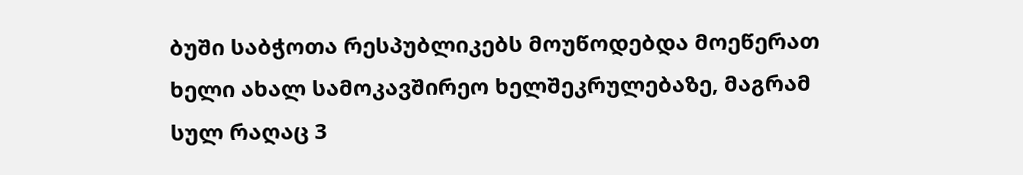ბუში საბჭოთა რესპუბლიკებს მოუწოდებდა მოეწერათ ხელი ახალ სამოკავშირეო ხელშეკრულებაზე, მაგრამ სულ რაღაც 3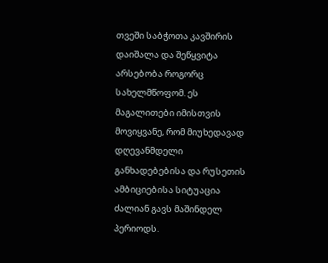თვეში საბჭოთა კავშირის დაიშალა და შეწყვიტა არსებობა როგორც სახელმწოფომ. ეს მაგალითები იმისთვის მოვიყვანე, რომ მიუხედავად დღევანმდელი განხადებებისა და რუსეთის ამბიციებისა სიტუაცია ძალიან გავს მაშინდელ პერიოდს.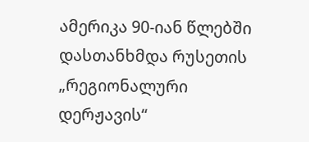ამერიკა 90-იან წლებში დასთანხმდა რუსეთის „რეგიონალური დერჟავის“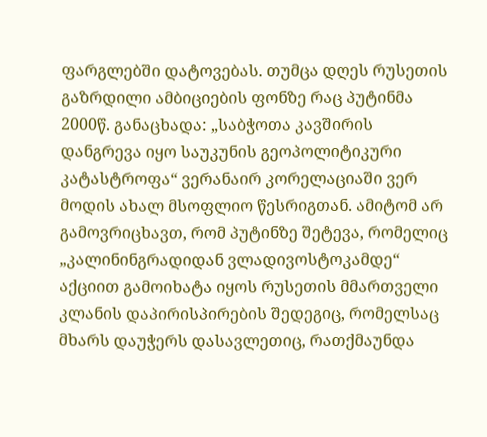ფარგლებში დატოვებას. თუმცა დღეს რუსეთის გაზრდილი ამბიციების ფონზე რაც პუტინმა 2000წ. განაცხადა: „საბჭოთა კავშირის დანგრევა იყო საუკუნის გეოპოლიტიკური კატასტროფა“ ვერანაირ კორელაციაში ვერ მოდის ახალ მსოფლიო წესრიგთან. ამიტომ არ გამოვრიცხავთ, რომ პუტინზე შეტევა, რომელიც „კალინინგრადიდან ვლადივოსტოკამდე“ აქციით გამოიხატა იყოს რუსეთის მმართველი კლანის დაპირისპირების შედეგიც, რომელსაც მხარს დაუჭერს დასავლეთიც, რათქმაუნდა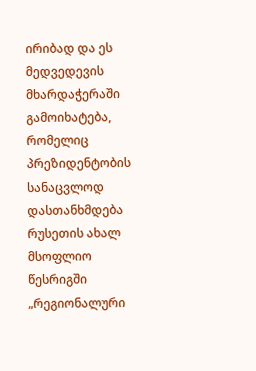ირიბად და ეს მედვედევის მხარდაჭერაში გამოიხატება, რომელიც პრეზიდენტობის სანაცვლოდ დასთანხმდება რუსეთის ახალ მსოფლიო წესრიგში „რეგიონალური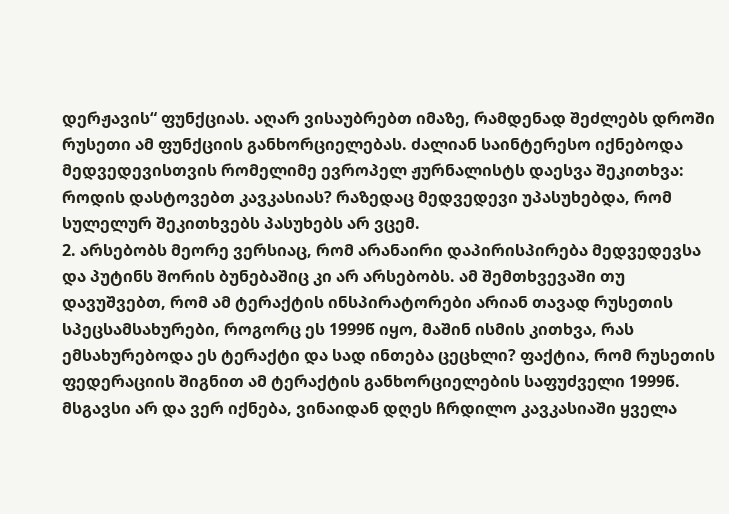დერჟავის“ ფუნქციას. აღარ ვისაუბრებთ იმაზე, რამდენად შეძლებს დროში რუსეთი ამ ფუნქციის განხორციელებას. ძალიან საინტერესო იქნებოდა მედვედევისთვის რომელიმე ევროპელ ჟურნალისტს დაესვა შეკითხვა: როდის დასტოვებთ კავკასიას? რაზედაც მედვედევი უპასუხებდა, რომ სულელურ შეკითხვებს პასუხებს არ ვცემ.
2. არსებობს მეორე ვერსიაც, რომ არანაირი დაპირისპირება მედვედევსა და პუტინს შორის ბუნებაშიც კი არ არსებობს. ამ შემთხვევაში თუ დავუშვებთ, რომ ამ ტერაქტის ინსპირატორები არიან თავად რუსეთის სპეცსამსახურები, როგორც ეს 1999წ იყო, მაშინ ისმის კითხვა, რას ემსახურებოდა ეს ტერაქტი და სად ინთება ცეცხლი? ფაქტია, რომ რუსეთის ფედერაციის შიგნით ამ ტერაქტის განხორციელების საფუძველი 1999წ. მსგავსი არ და ვერ იქნება, ვინაიდან დღეს ჩრდილო კავკასიაში ყველა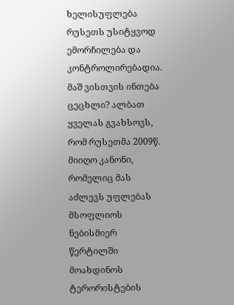ხელისუფლება რუსეთს უსიტყვოდ ემორჩილება და კონტროლირებადია. მაშ ვისთვის ინთება ცეცხლი? ალბათ ყველას გვახსოვს, რომ რუსეთმა 2009წ. მიიღო კანონი, რომელიც მას აძლევს უფლებას მსოფლიოს ნებისმიერ წერტილში მოახდინოს ტერორისტების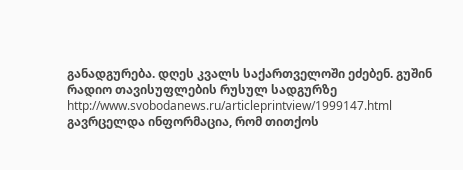განადგურება. დღეს კვალს საქართველოში ეძებენ. გუშინ რადიო თავისუფლების რუსულ სადგურზე http://www.svobodanews.ru/articleprintview/1999147.html
გავრცელდა ინფორმაცია, რომ თითქოს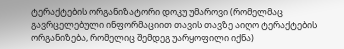ტერაქტების ორგანიზატორი დოკუ უმაროვი (რომელმაც გავრცელებული ინფორმაციით თავის თავზე აიღო ტერაქტების ორგანიზება, რომელიც შემდეგ უარყოფილი იქნა)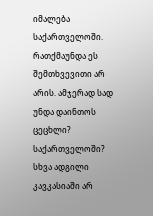იმალება საქართველოში. რათქმაუნდა ეს შემთხვევითი არ არის. ამჯერად სად უნდა დაინთოს ცეცხლი? საქართველოში? სხვა ადგილი კავკასიაში არ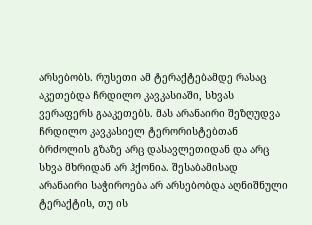არსებობს. რუსეთი ამ ტერაქტებამდე რასაც აკეთებდა ჩრდილო კავკასიაში, სხვას ვერაფერს გააკეთებს. მას არანაირი შეზღუდვა ჩრდილო კავკასიელ ტერორისტებთან ბრძოლის გზაზე არც დასავლეთიდან და არც სხვა მხრიდან არ ჰქონია. შესაბამისად არანაირი საჭიროება არ არსებობდა აღნიშნული ტერაქტის, თუ ის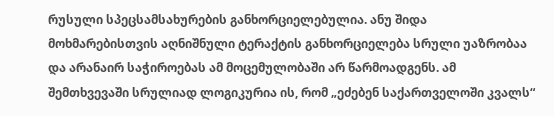რუსული სპეცსამსახურების განხორციელებულია. ანუ შიდა მოხმარებისთვის აღნიშნული ტერაქტის განხორციელება სრული უაზრობაა და არანაირ საჭიროებას ამ მოცემულობაში არ წარმოადგენს. ამ შემთხვევაში სრულიად ლოგიკურია ის, რომ „ეძებენ საქართველოში კვალს“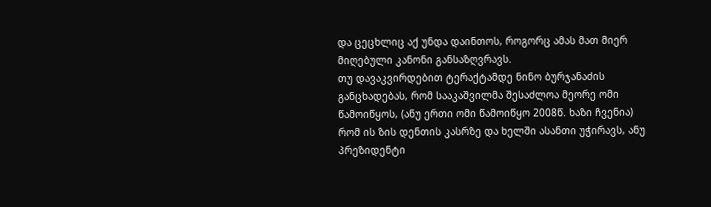და ცეცხლიც აქ უნდა დაინთოს, როგორც ამას მათ მიერ მიღებული კანონი განსაზღვრავს.
თუ დავაკვირდებით ტერაქტამდე ნინო ბურჯანაძის განცხადებას, რომ სააკაშვილმა შესაძლოა მეორე ომი წამოიწყოს, (ანუ ერთი ომი წამოიწყო 2008წ. ხაზი ჩვენია) რომ ის ზის დენთის კასრზე და ხელში ასანთი უჭირავს, ანუ პრეზიდენტი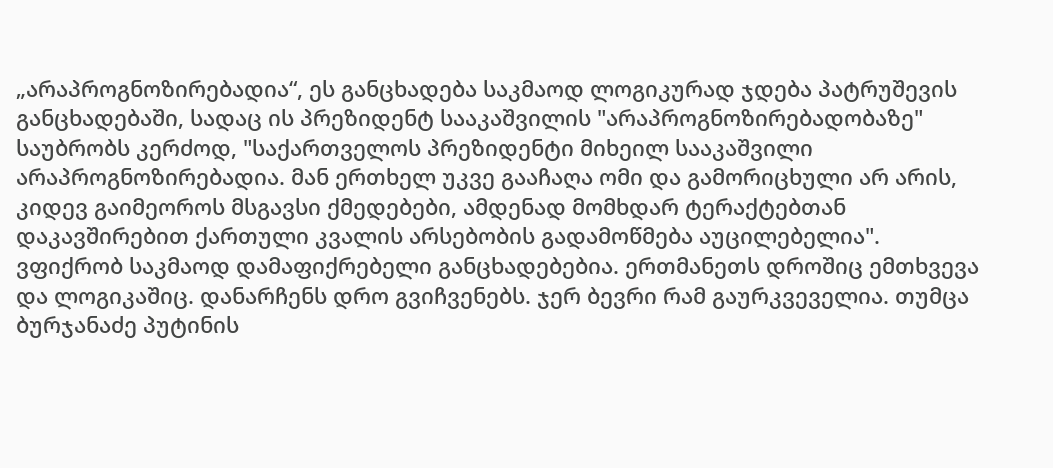„არაპროგნოზირებადია“, ეს განცხადება საკმაოდ ლოგიკურად ჯდება პატრუშევის განცხადებაში, სადაც ის პრეზიდენტ სააკაშვილის "არაპროგნოზირებადობაზე" საუბრობს კერძოდ, "საქართველოს პრეზიდენტი მიხეილ სააკაშვილი არაპროგნოზირებადია. მან ერთხელ უკვე გააჩაღა ომი და გამორიცხული არ არის, კიდევ გაიმეოროს მსგავსი ქმედებები, ამდენად მომხდარ ტერაქტებთან დაკავშირებით ქართული კვალის არსებობის გადამოწმება აუცილებელია".
ვფიქრობ საკმაოდ დამაფიქრებელი განცხადებებია. ერთმანეთს დროშიც ემთხვევა და ლოგიკაშიც. დანარჩენს დრო გვიჩვენებს. ჯერ ბევრი რამ გაურკვეველია. თუმცა ბურჯანაძე პუტინის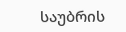საუბრის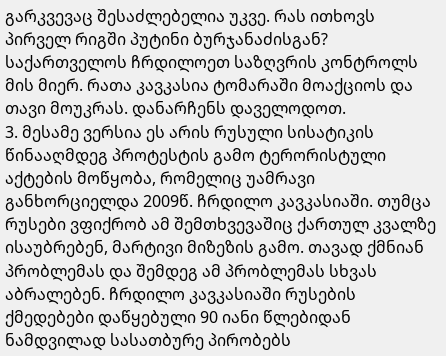გარკვევაც შესაძლებელია უკვე. რას ითხოვს პირველ რიგში პუტინი ბურჯანაძისგან? საქართველოს ჩრდილოეთ საზღვრის კონტროლს მის მიერ. რათა კავკასია ტომარაში მოაქციოს და თავი მოუკრას. დანარჩენს დაველოდოთ.
3. მესამე ვერსია ეს არის რუსული სისატიკის წინააღმდეგ პროტესტის გამო ტერორისტული აქტების მოწყობა, რომელიც უამრავი განხორციელდა 2009წ. ჩრდილო კავკასიაში. თუმცა რუსები ვფიქრობ ამ შემთხვევაშიც ქართულ კვალზე ისაუბრებენ, მარტივი მიზეზის გამო. თავად ქმნიან პრობლემას და შემდეგ ამ პრობლემას სხვას აბრალებენ. ჩრდილო კავკასიაში რუსების ქმედებები დაწყებული 90 იანი წლებიდან ნამდვილად სასათბურე პირობებს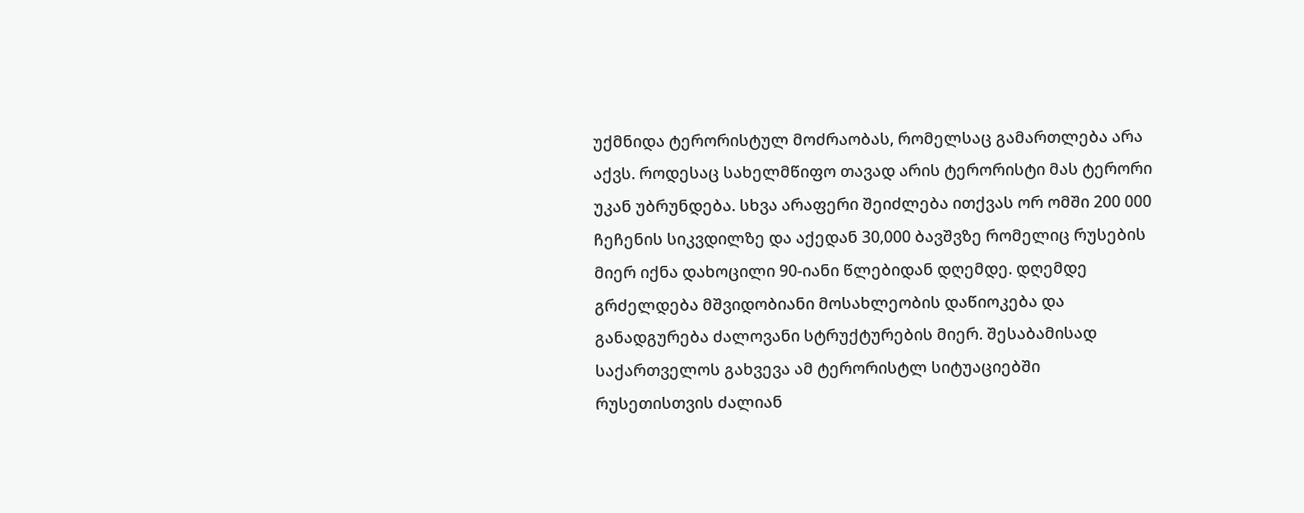უქმნიდა ტერორისტულ მოძრაობას, რომელსაც გამართლება არა აქვს. როდესაც სახელმწიფო თავად არის ტერორისტი მას ტერორი უკან უბრუნდება. სხვა არაფერი შეიძლება ითქვას ორ ომში 200 000 ჩეჩენის სიკვდილზე და აქედან 30,000 ბავშვზე რომელიც რუსების მიერ იქნა დახოცილი 90-იანი წლებიდან დღემდე. დღემდე გრძელდება მშვიდობიანი მოსახლეობის დაწიოკება და განადგურება ძალოვანი სტრუქტურების მიერ. შესაბამისად საქართველოს გახვევა ამ ტერორისტლ სიტუაციებში რუსეთისთვის ძალიან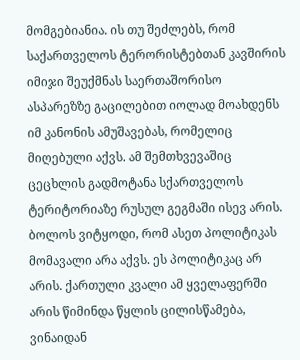მომგებიანია. ის თუ შეძლებს, რომ საქართველოს ტერორისტებთან კავშირის იმიჯი შეუქმნას საერთაშორისო ასპარეზზე გაცილებით იოლად მოახდენს იმ კანონის ამუშავებას, რომელიც მიღებული აქვს. ამ შემთხვევაშიც ცეცხლის გადმოტანა სქართველოს ტერიტორიაზე რუსულ გეგმაში ისევ არის.
ბოლოს ვიტყოდი, რომ ასეთ პოლიტიკას მომავალი არა აქვს. ეს პოლიტიკაც არ არის. ქართული კვალი ამ ყველაფერში არის წიმინდა წყლის ცილისწამება, ვინაიდან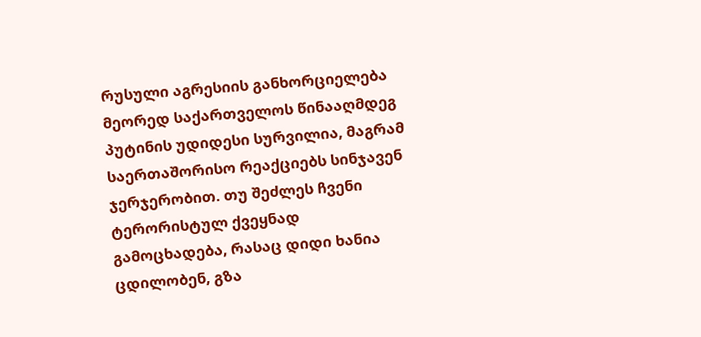რუსული აგრესიის განხორციელება მეორედ საქართველოს წინააღმდეგ პუტინის უდიდესი სურვილია, მაგრამ საერთაშორისო რეაქციებს სინჯავენ ჯერჯერობით. თუ შეძლეს ჩვენი ტერორისტულ ქვეყნად გამოცხადება, რასაც დიდი ხანია ცდილობენ, გზა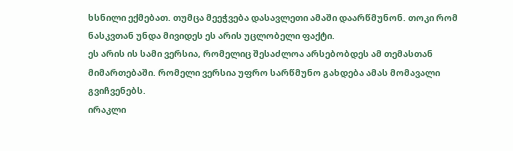ხსნილი ექმებათ. თუმცა მეეჭვება დასავლეთი ამაში დაარწმუნონ. თოკი რომ ნასკვთან უნდა მივიდეს ეს არის უცლობელი ფაქტი.
ეს არის ის სამი ვერსია, რომელიც შესაძლოა არსებობდეს ამ თემასთან მიმართებაში. რომელი ვერსია უფრო სარწმუნო გახდება ამას მომავალი გვიჩვენებს.
ირაკლი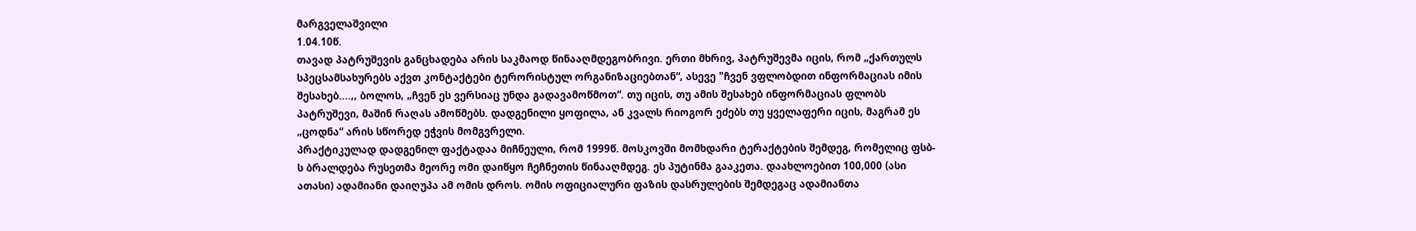მარგველაშვილი
1.04.10წ.
თავად პატრუშევის განცხადება არის საკმაოდ წინააღმდეგობრივი. ერთი მხრივ, პატრუშევმა იცის, რომ „ქართულს სპეცსამსახურებს აქვთ კონტაქტები ტერორისტულ ორგანიზაციებთან“, ასევე "ჩვენ ვფლობდით ინფორმაციას იმის შესახებ....,, ბოლოს, „ჩვენ ეს ვერსიაც უნდა გადავამოწმოთ“. თუ იცის, თუ ამის შესახებ ინფორმაციას ფლობს პატრუშევი, მაშინ რაღას ამოწმებს. დადგენილი ყოფილა, ან კვალს რიოგორ ეძებს თუ ყველაფერი იცის, მაგრამ ეს „ცოდნა“ არის სწორედ ეჭვის მომგვრელი.
პრაქტიკულად დადგენილ ფაქტადაა მიჩნეული, რომ 1999წ. მოსკოვში მომხდარი ტერაქტების შემდეგ, რომელიც ფსბ-ს ბრალდება რუსეთმა მეორე ომი დაიწყო ჩეჩნეთის წინააღმდეგ. ეს პუტინმა გააკეთა. დაახლოებით 100,000 (ასი ათასი) ადამიანი დაიღუპა ამ ომის დროს. ომის ოფიციალური ფაზის დასრულების შემდეგაც ადამიანთა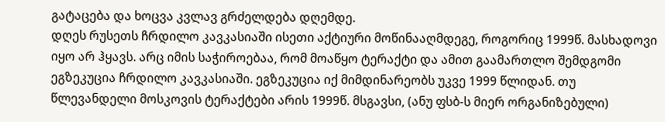გატაცება და ხოცვა კვლავ გრძელდება დღემდე.
დღეს რუსეთს ჩრდილო კავკასიაში ისეთი აქტიური მოწინააღმდეგე, როგორიც 1999წ. მასხადოვი იყო არ ჰყავს. არც იმის საჭიროებაა, რომ მოაწყო ტერაქტი და ამით გაამართლო შემდგომი ეგზეკუცია ჩრდილო კავკასიაში. ეგზეკუცია იქ მიმდინარეობს უკვე 1999 წლიდან. თუ წლევანდელი მოსკოვის ტერაქტები არის 1999წ. მსგავსი, (ანუ ფსბ-ს მიერ ორგანიზებული)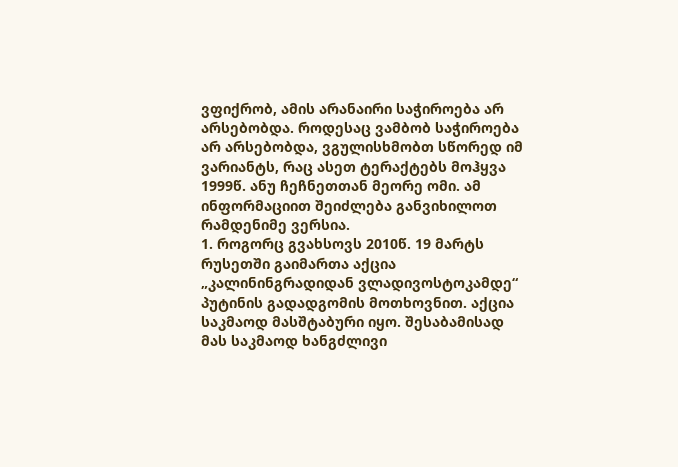ვფიქრობ, ამის არანაირი საჭიროება არ არსებობდა. როდესაც ვამბობ საჭიროება არ არსებობდა, ვგულისხმობთ სწორედ იმ ვარიანტს, რაც ასეთ ტერაქტებს მოჰყვა 1999წ. ანუ ჩეჩნეთთან მეორე ომი. ამ ინფორმაციით შეიძლება განვიხილოთ რამდენიმე ვერსია.
1. როგორც გვახსოვს 2010წ. 19 მარტს რუსეთში გაიმართა აქცია „კალინინგრადიდან ვლადივოსტოკამდე“ პუტინის გადადგომის მოთხოვნით. აქცია საკმაოდ მასშტაბური იყო. შესაბამისად მას საკმაოდ ხანგძლივი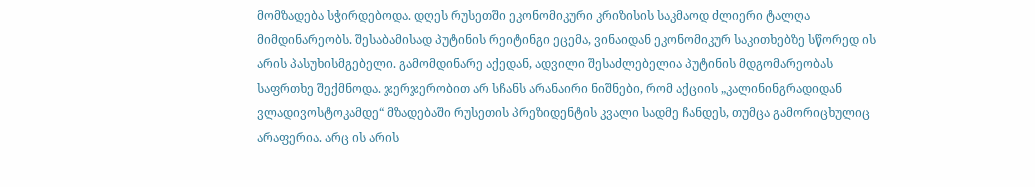მომზადება სჭირდებოდა. დღეს რუსეთში ეკონომიკური კრიზისის საკმაოდ ძლიერი ტალღა მიმდინარეობს. შესაბამისად პუტინის რეიტინგი ეცემა, ვინაიდან ეკონომიკურ საკითხებზე სწორედ ის არის პასუხისმგებელი. გამომდინარე აქედან, ადვილი შესაძლებელია პუტინის მდგომარეობას საფრთხე შექმნოდა. ჯერჯერობით არ სჩანს არანაირი ნიშნები, რომ აქციის „კალინინგრადიდან ვლადივოსტოკამდე“ მზადებაში რუსეთის პრეზიდენტის კვალი სადმე ჩანდეს, თუმცა გამორიცხულიც არაფერია. არც ის არის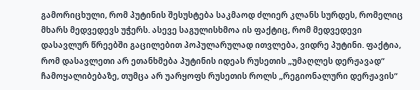გამორიცხული, რომ პუტინის შესუსტება საკმაოდ ძლიერ კლანს სურდეს, რომელიც მხარს მედვედევს უჭერს. ასევე საგულისხმოა ის ფაქტიც, რომ მედვედევი დასავლურ წრეებში გაცილებით პოპულარულად ითვლება, ვიდრე პუტინი. ფაქტია, რომ დასავლეთი არ ეთანხმება პუტინის იდეას რუსეთის „უმაღლეს დერჟავად“ ჩამოყალიბებაზე, თუმცა არ უარყოფს რუსეთის როლს „რეგიონალური დერჟავის“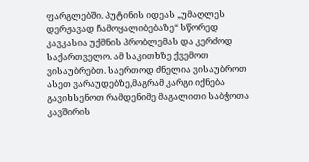ფარგლებში. პუტინის იდეას „უმაღლეს დერჟავად ჩამოყალიბებაზე“ სწორედ კავკასია უქმნის პრობლემას და კერძოდ საქართველო. ამ საკითხზე ქვემოთ ვისაუბრებთ. საერთოდ ძნელია ვისაუბროთ ასეთ ვარაუდებზე,მაგრამ კარგი იქნება გავიხსენოთ რამდენიმე მაგალითი საბჭოთა კავშირის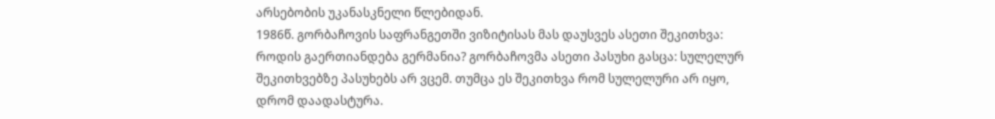არსებობის უკანასკნელი წლებიდან.
1986წ. გორბაჩოვის საფრანგეთში ვიზიტისას მას დაუსვეს ასეთი შეკითხვა: როდის გაერთიანდება გერმანია? გორბაჩოვმა ასეთი პასუხი გასცა: სულელურ შეკითხვებზე პასუხებს არ ვცემ. თუმცა ეს შეკითხვა რომ სულელური არ იყო, დრომ დაადასტურა.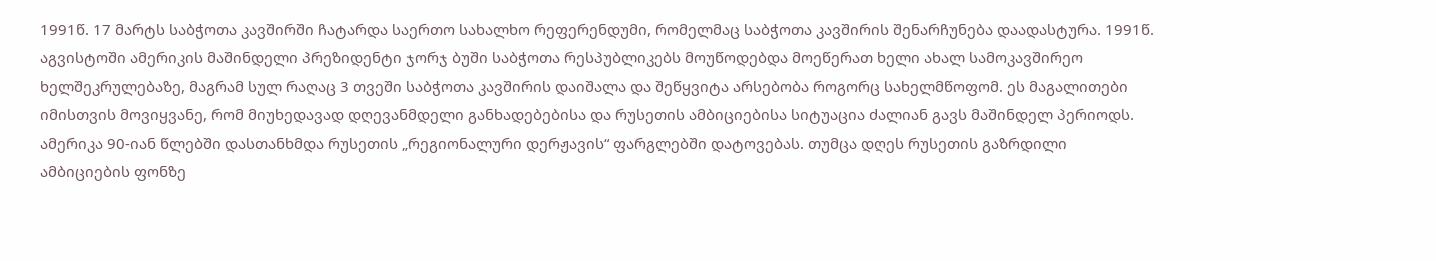1991წ. 17 მარტს საბჭოთა კავშირში ჩატარდა საერთო სახალხო რეფერენდუმი, რომელმაც საბჭოთა კავშირის შენარჩუნება დაადასტურა. 1991წ. აგვისტოში ამერიკის მაშინდელი პრეზიდენტი ჯორჯ ბუში საბჭოთა რესპუბლიკებს მოუწოდებდა მოეწერათ ხელი ახალ სამოკავშირეო ხელშეკრულებაზე, მაგრამ სულ რაღაც 3 თვეში საბჭოთა კავშირის დაიშალა და შეწყვიტა არსებობა როგორც სახელმწოფომ. ეს მაგალითები იმისთვის მოვიყვანე, რომ მიუხედავად დღევანმდელი განხადებებისა და რუსეთის ამბიციებისა სიტუაცია ძალიან გავს მაშინდელ პერიოდს. ამერიკა 90-იან წლებში დასთანხმდა რუსეთის „რეგიონალური დერჟავის“ ფარგლებში დატოვებას. თუმცა დღეს რუსეთის გაზრდილი ამბიციების ფონზე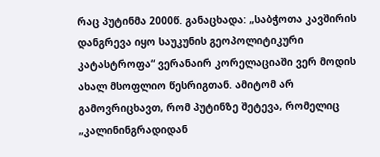რაც პუტინმა 2000წ. განაცხადა: „საბჭოთა კავშირის დანგრევა იყო საუკუნის გეოპოლიტიკური კატასტროფა“ ვერანაირ კორელაციაში ვერ მოდის ახალ მსოფლიო წესრიგთან. ამიტომ არ გამოვრიცხავთ, რომ პუტინზე შეტევა, რომელიც „კალინინგრადიდან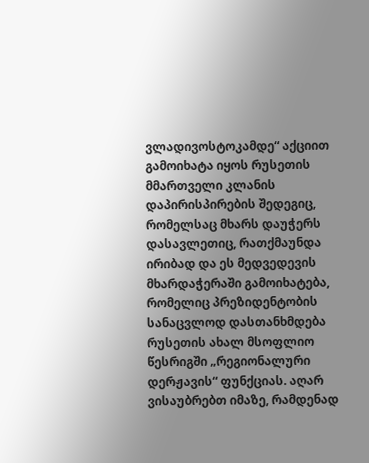ვლადივოსტოკამდე“ აქციით გამოიხატა იყოს რუსეთის მმართველი კლანის დაპირისპირების შედეგიც, რომელსაც მხარს დაუჭერს დასავლეთიც, რათქმაუნდა ირიბად და ეს მედვედევის მხარდაჭერაში გამოიხატება, რომელიც პრეზიდენტობის სანაცვლოდ დასთანხმდება რუსეთის ახალ მსოფლიო წესრიგში „რეგიონალური დერჟავის“ ფუნქციას. აღარ ვისაუბრებთ იმაზე, რამდენად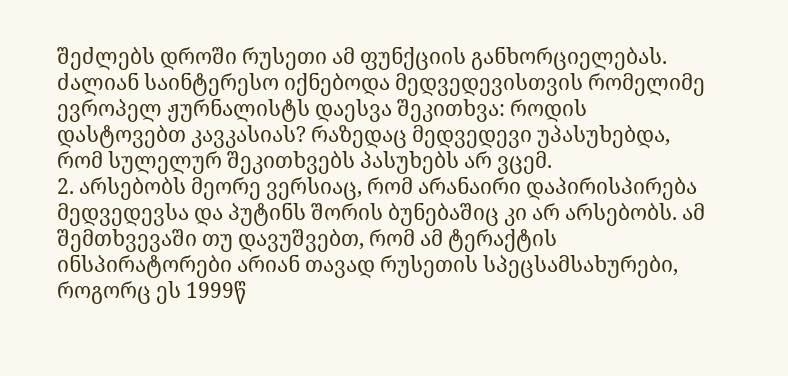შეძლებს დროში რუსეთი ამ ფუნქციის განხორციელებას. ძალიან საინტერესო იქნებოდა მედვედევისთვის რომელიმე ევროპელ ჟურნალისტს დაესვა შეკითხვა: როდის დასტოვებთ კავკასიას? რაზედაც მედვედევი უპასუხებდა, რომ სულელურ შეკითხვებს პასუხებს არ ვცემ.
2. არსებობს მეორე ვერსიაც, რომ არანაირი დაპირისპირება მედვედევსა და პუტინს შორის ბუნებაშიც კი არ არსებობს. ამ შემთხვევაში თუ დავუშვებთ, რომ ამ ტერაქტის ინსპირატორები არიან თავად რუსეთის სპეცსამსახურები, როგორც ეს 1999წ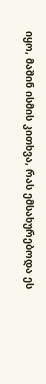იყო, მაშინ ისმის კითხვა, რას ემსახურებოდა ეს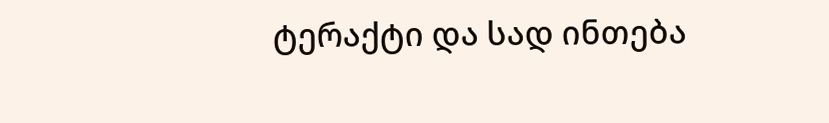ტერაქტი და სად ინთება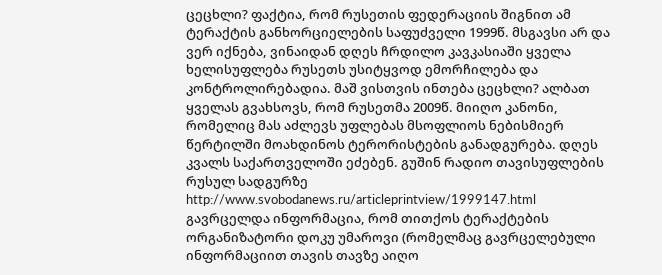ცეცხლი? ფაქტია, რომ რუსეთის ფედერაციის შიგნით ამ ტერაქტის განხორციელების საფუძველი 1999წ. მსგავსი არ და ვერ იქნება, ვინაიდან დღეს ჩრდილო კავკასიაში ყველა ხელისუფლება რუსეთს უსიტყვოდ ემორჩილება და კონტროლირებადია. მაშ ვისთვის ინთება ცეცხლი? ალბათ ყველას გვახსოვს, რომ რუსეთმა 2009წ. მიიღო კანონი, რომელიც მას აძლევს უფლებას მსოფლიოს ნებისმიერ წერტილში მოახდინოს ტერორისტების განადგურება. დღეს კვალს საქართველოში ეძებენ. გუშინ რადიო თავისუფლების რუსულ სადგურზე http://www.svobodanews.ru/articleprintview/1999147.html
გავრცელდა ინფორმაცია, რომ თითქოს ტერაქტების ორგანიზატორი დოკუ უმაროვი (რომელმაც გავრცელებული ინფორმაციით თავის თავზე აიღო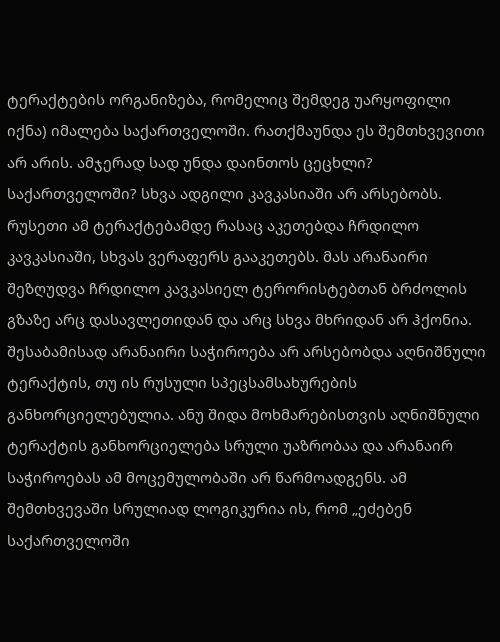ტერაქტების ორგანიზება, რომელიც შემდეგ უარყოფილი იქნა) იმალება საქართველოში. რათქმაუნდა ეს შემთხვევითი არ არის. ამჯერად სად უნდა დაინთოს ცეცხლი? საქართველოში? სხვა ადგილი კავკასიაში არ არსებობს. რუსეთი ამ ტერაქტებამდე რასაც აკეთებდა ჩრდილო კავკასიაში, სხვას ვერაფერს გააკეთებს. მას არანაირი შეზღუდვა ჩრდილო კავკასიელ ტერორისტებთან ბრძოლის გზაზე არც დასავლეთიდან და არც სხვა მხრიდან არ ჰქონია. შესაბამისად არანაირი საჭიროება არ არსებობდა აღნიშნული ტერაქტის, თუ ის რუსული სპეცსამსახურების განხორციელებულია. ანუ შიდა მოხმარებისთვის აღნიშნული ტერაქტის განხორციელება სრული უაზრობაა და არანაირ საჭიროებას ამ მოცემულობაში არ წარმოადგენს. ამ შემთხვევაში სრულიად ლოგიკურია ის, რომ „ეძებენ საქართველოში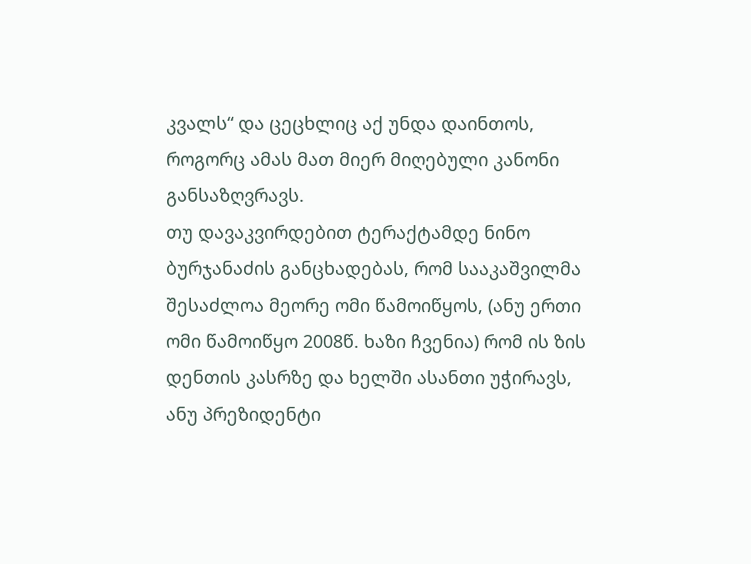კვალს“ და ცეცხლიც აქ უნდა დაინთოს, როგორც ამას მათ მიერ მიღებული კანონი განსაზღვრავს.
თუ დავაკვირდებით ტერაქტამდე ნინო ბურჯანაძის განცხადებას, რომ სააკაშვილმა შესაძლოა მეორე ომი წამოიწყოს, (ანუ ერთი ომი წამოიწყო 2008წ. ხაზი ჩვენია) რომ ის ზის დენთის კასრზე და ხელში ასანთი უჭირავს, ანუ პრეზიდენტი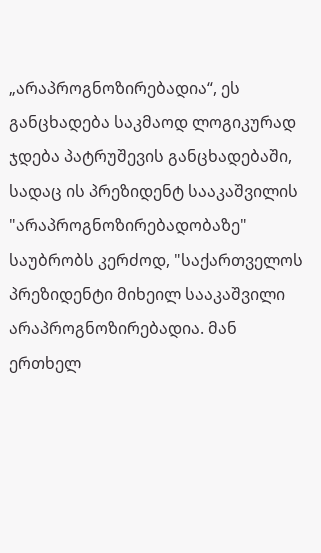„არაპროგნოზირებადია“, ეს განცხადება საკმაოდ ლოგიკურად ჯდება პატრუშევის განცხადებაში, სადაც ის პრეზიდენტ სააკაშვილის "არაპროგნოზირებადობაზე" საუბრობს კერძოდ, "საქართველოს პრეზიდენტი მიხეილ სააკაშვილი არაპროგნოზირებადია. მან ერთხელ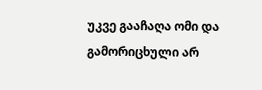უკვე გააჩაღა ომი და გამორიცხული არ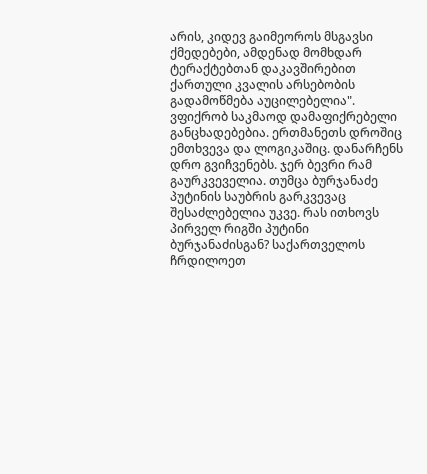არის, კიდევ გაიმეოროს მსგავსი ქმედებები, ამდენად მომხდარ ტერაქტებთან დაკავშირებით ქართული კვალის არსებობის გადამოწმება აუცილებელია".
ვფიქრობ საკმაოდ დამაფიქრებელი განცხადებებია. ერთმანეთს დროშიც ემთხვევა და ლოგიკაშიც. დანარჩენს დრო გვიჩვენებს. ჯერ ბევრი რამ გაურკვეველია. თუმცა ბურჯანაძე პუტინის საუბრის გარკვევაც შესაძლებელია უკვე. რას ითხოვს პირველ რიგში პუტინი ბურჯანაძისგან? საქართველოს ჩრდილოეთ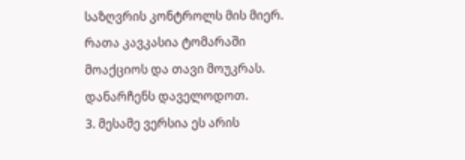საზღვრის კონტროლს მის მიერ. რათა კავკასია ტომარაში მოაქციოს და თავი მოუკრას. დანარჩენს დაველოდოთ.
3. მესამე ვერსია ეს არის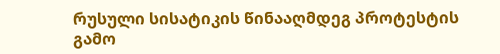რუსული სისატიკის წინააღმდეგ პროტესტის გამო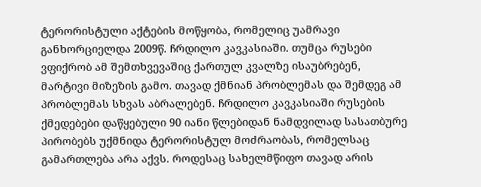ტერორისტული აქტების მოწყობა, რომელიც უამრავი განხორციელდა 2009წ. ჩრდილო კავკასიაში. თუმცა რუსები ვფიქრობ ამ შემთხვევაშიც ქართულ კვალზე ისაუბრებენ, მარტივი მიზეზის გამო. თავად ქმნიან პრობლემას და შემდეგ ამ პრობლემას სხვას აბრალებენ. ჩრდილო კავკასიაში რუსების ქმედებები დაწყებული 90 იანი წლებიდან ნამდვილად სასათბურე პირობებს უქმნიდა ტერორისტულ მოძრაობას, რომელსაც გამართლება არა აქვს. როდესაც სახელმწიფო თავად არის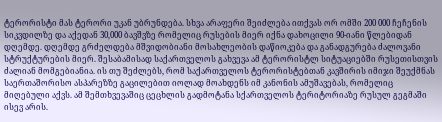ტერორისტი მას ტერორი უკან უბრუნდება. სხვა არაფერი შეიძლება ითქვას ორ ომში 200 000 ჩეჩენის სიკვდილზე და აქედან 30,000 ბავშვზე რომელიც რუსების მიერ იქნა დახოცილი 90-იანი წლებიდან დღემდე. დღემდე გრძელდება მშვიდობიანი მოსახლეობის დაწიოკება და განადგურება ძალოვანი სტრუქტურების მიერ. შესაბამისად საქართველოს გახვევა ამ ტერორისტლ სიტუაციებში რუსეთისთვის ძალიან მომგებიანია. ის თუ შეძლებს, რომ საქართველოს ტერორისტებთან კავშირის იმიჯი შეუქმნას საერთაშორისო ასპარეზზე გაცილებით იოლად მოახდენს იმ კანონის ამუშავებას, რომელიც მიღებული აქვს. ამ შემთხვევაშიც ცეცხლის გადმოტანა სქართველოს ტერიტორიაზე რუსულ გეგმაში ისევ არის.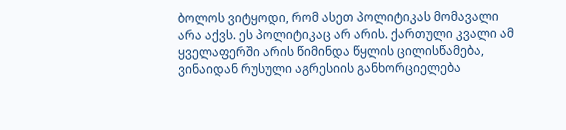ბოლოს ვიტყოდი, რომ ასეთ პოლიტიკას მომავალი არა აქვს. ეს პოლიტიკაც არ არის. ქართული კვალი ამ ყველაფერში არის წიმინდა წყლის ცილისწამება, ვინაიდან რუსული აგრესიის განხორციელება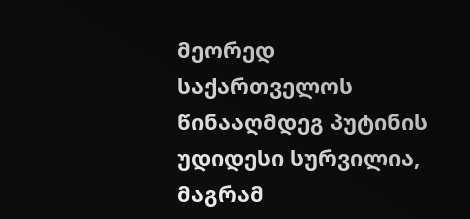მეორედ საქართველოს წინააღმდეგ პუტინის უდიდესი სურვილია, მაგრამ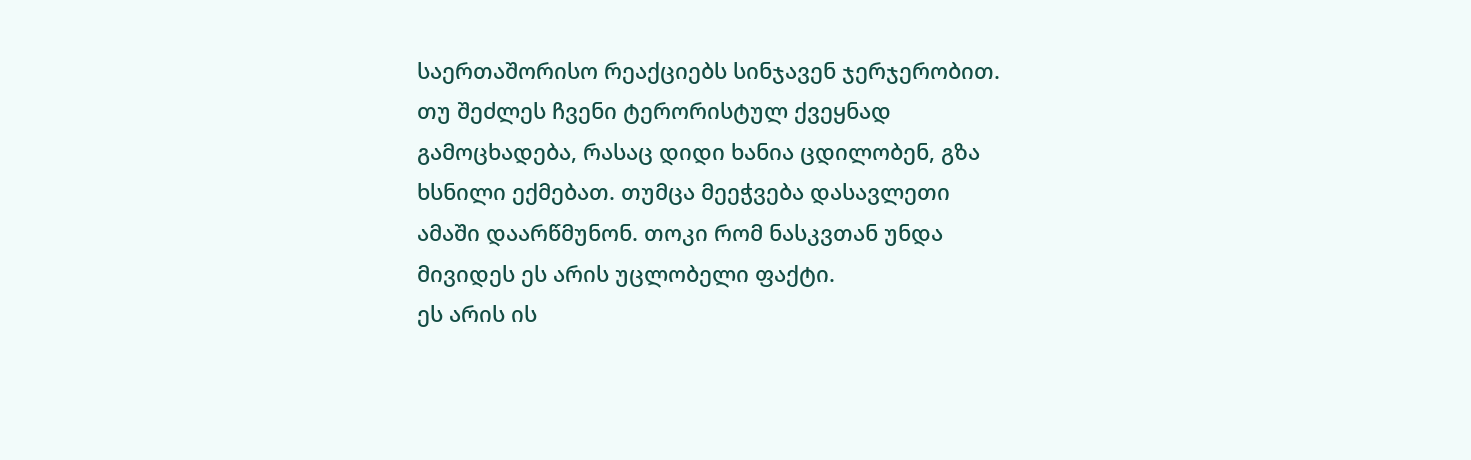საერთაშორისო რეაქციებს სინჯავენ ჯერჯერობით. თუ შეძლეს ჩვენი ტერორისტულ ქვეყნად გამოცხადება, რასაც დიდი ხანია ცდილობენ, გზა ხსნილი ექმებათ. თუმცა მეეჭვება დასავლეთი ამაში დაარწმუნონ. თოკი რომ ნასკვთან უნდა მივიდეს ეს არის უცლობელი ფაქტი.
ეს არის ის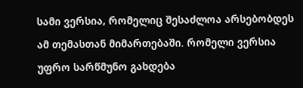სამი ვერსია, რომელიც შესაძლოა არსებობდეს ამ თემასთან მიმართებაში. რომელი ვერსია უფრო სარწმუნო გახდება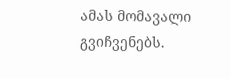ამას მომავალი გვიჩვენებს.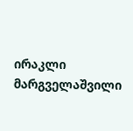ირაკლი მარგველაშვილი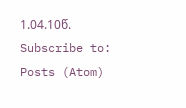1.04.10წ.
Subscribe to:
Posts (Atom)